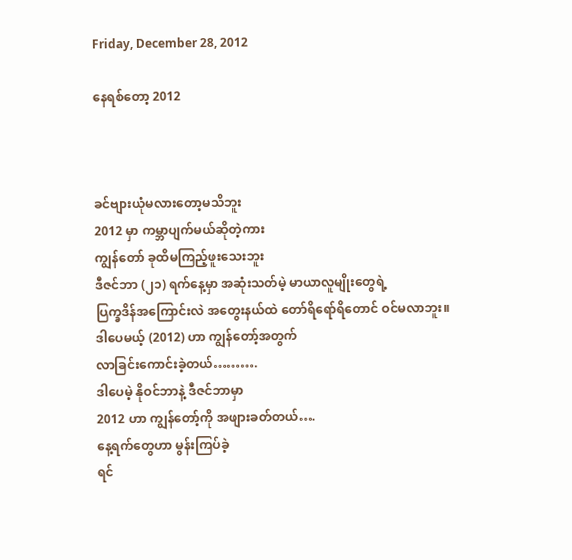Friday, December 28, 2012

နေရစ်တော့ 2012



ခင်ဗျားယုံမလားတော့မသိဘူး
2012 မှာ ကမ္ဘာပျက်မယ်ဆိုတဲ့ကား
ကျွန်တော် ခုထိမကြည့်ဖူးသေးဘူး
ဒီဇင်ဘာ (၂၁) ရက်နေ့မှာ အဆုံးသတ်မဲ့ မာယာလူမျိုးတွေရဲ့
ပြက္ခဒိန်အကြောင်းလဲ အတွေးနယ်ထဲ တော်ရိရော်ရိတောင် ဝင်မလာဘူး။
ဒါပေမယ့် (2012) ဟာ ကျွန်တော့်အတွက်
လာခြင်းကောင်းခဲ့တယ်……….
ဒါပေမဲ့ နိုဝင်ဘာနဲ့ ဒီဇင်ဘာမှာ
2012 ဟာ ကျွန်တော့်ကို အဖျားခတ်တယ်….
နေ့ရက်တွေဟာ မွန်းကြပ်ခဲ့
ရင်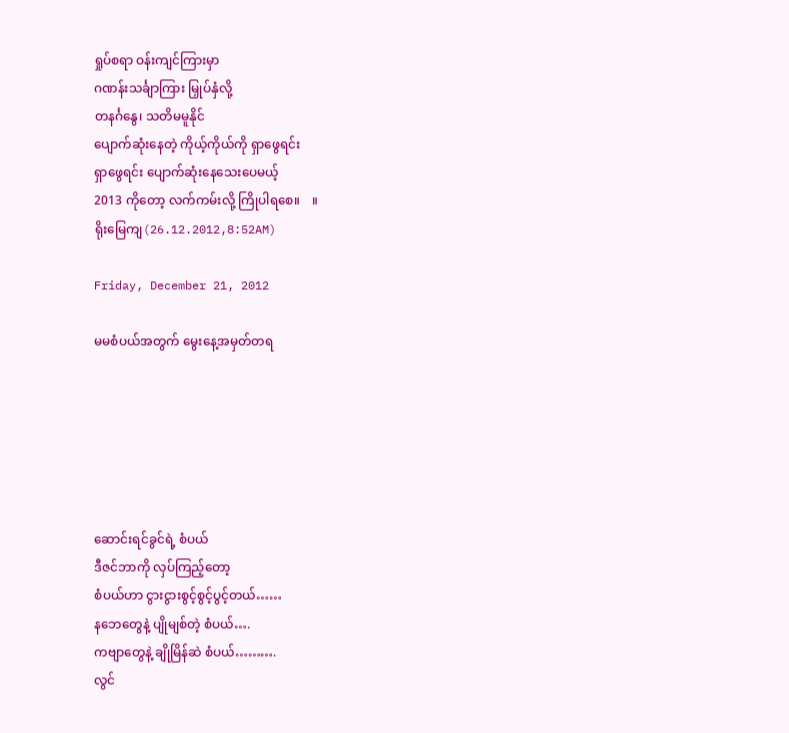ရှုပ်စရာ ဝန်းကျင်ကြားမှာ
ဂဏန်းသင်္ချာကြား မြှုပ်နှံလို့
တနင်္ဂနွေ၊ သတိမမူနိုင်
ပျောက်ဆုံးနေတဲ့ ကိုယ့်ကိုယ်ကို ရှာဖွေရင်း
ရှာဖွေရင်း ပျောက်ဆုံးနေသေးပေမယ့်
2013 ကိုတော့ လက်ကမ်းလို့ ကြိုပါရစေ။    ။
ရိုးမြေကျ(26.12.2012,8:52AM)

Friday, December 21, 2012

မမစံပယ်အတွက် မွေးနေ့အမှတ်တရ






ဆောင်းရင်ခွင်ရဲ့ စံပယ်
ဒီဇင်ဘာကို လှပ်ကြည့်တော့
စံပယ်ဟာ ငွားငွားစွင့်စွင့်ပွင့်တယ်……
နဘေတွေနဲ့ ပျိုမျစ်တဲ့ စံပယ်….
ကဗျာတွေနဲ့ ချိုမြိန်ဆဲ စံပယ်……….
လွင်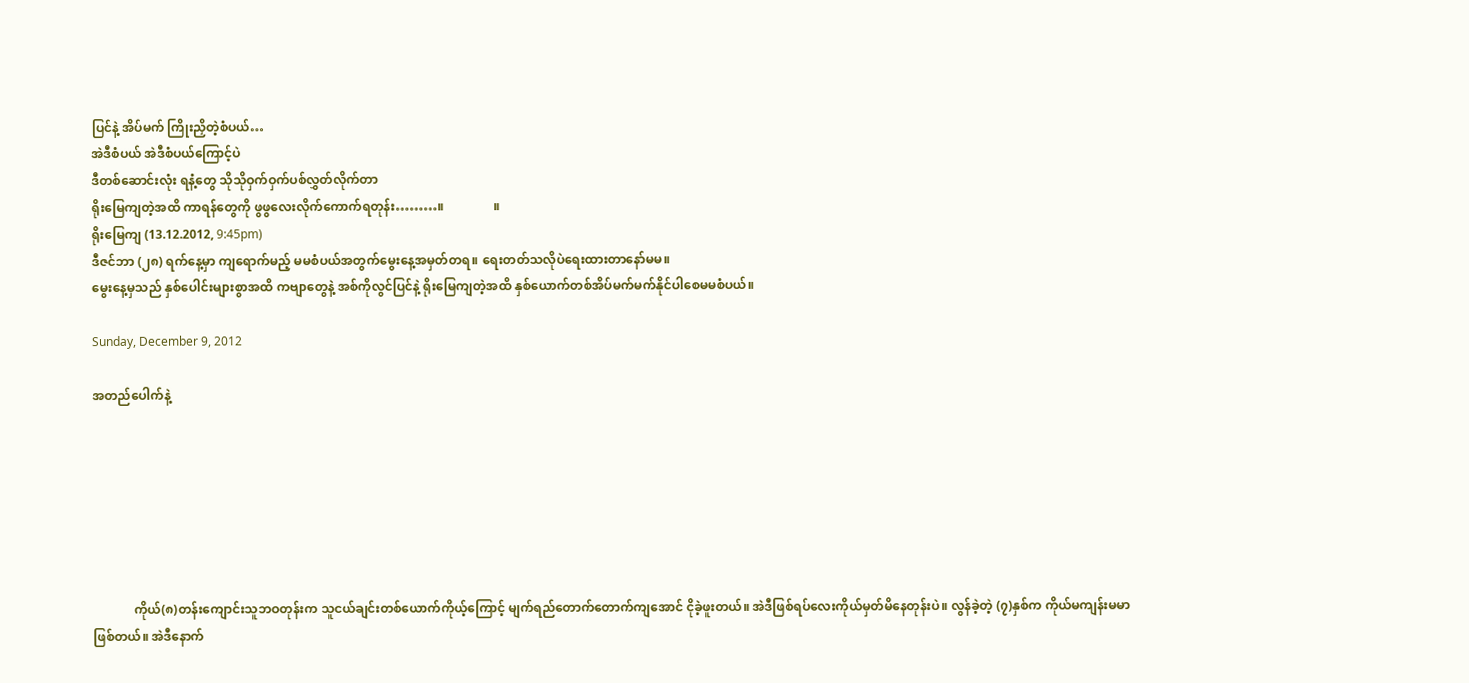ပြင်နဲ့ အိပ်မက် ကြိုးညှိတဲ့စံပယ်…
အဲဒီစံပယ် အဲဒီစံပယ်ကြောင့်ပဲ
ဒီတစ်ဆောင်းလုံး ရနံ့တွေ သိုသိုဝှက်ဝှက်ပစ်လွှတ်လိုက်တာ
ရိုးမြေကျတဲ့အထိ ကာရန်တွေကို ဖွဖွလေးလိုက်ကောက်ရတုန်း………။                ။
ရိုးမြေကျ (13.12.2012, 9:45pm)
ဒီဇင်ဘာ (၂၈) ရက်နေ့မှာ ကျရောက်မည့် မမစံပယ်အတွက်မွေးနေ့အမှတ်တရ။ ရေးတတ်သလိုပဲရေးထားတာနော်မမ။
မွေးနေ့မှသည် နှစ်ပေါင်းများစွာအထိ ကဗျာတွေနဲ့ အစ်ကိုလွင်ပြင်နဲ့ ရိုးမြေကျတဲ့အထိ နှစ်ယောက်တစ်အိပ်မက်မက်နိုင်ပါစေမမစံပယ်။

Sunday, December 9, 2012

အတည်ပေါက်နဲ့







             ကိုယ်(၈)တန်းကျောင်းသူဘဝတုန်းက သူငယ်ချင်းတစ်ယောက်ကိုယ့်ကြောင့် မျက်ရည်တောက်တောက်ကျအောင် ငိုခဲ့ဖူးတယ်။ အဲဒီဖြစ်ရပ်လေးကိုယ်မှတ်မိနေတုန်းပဲ။ လွန်ခဲ့တဲ့ (၇)နှစ်က ကိုယ်မကျန်းမမာဖြစ်တယ်။ အဲဒီနောက်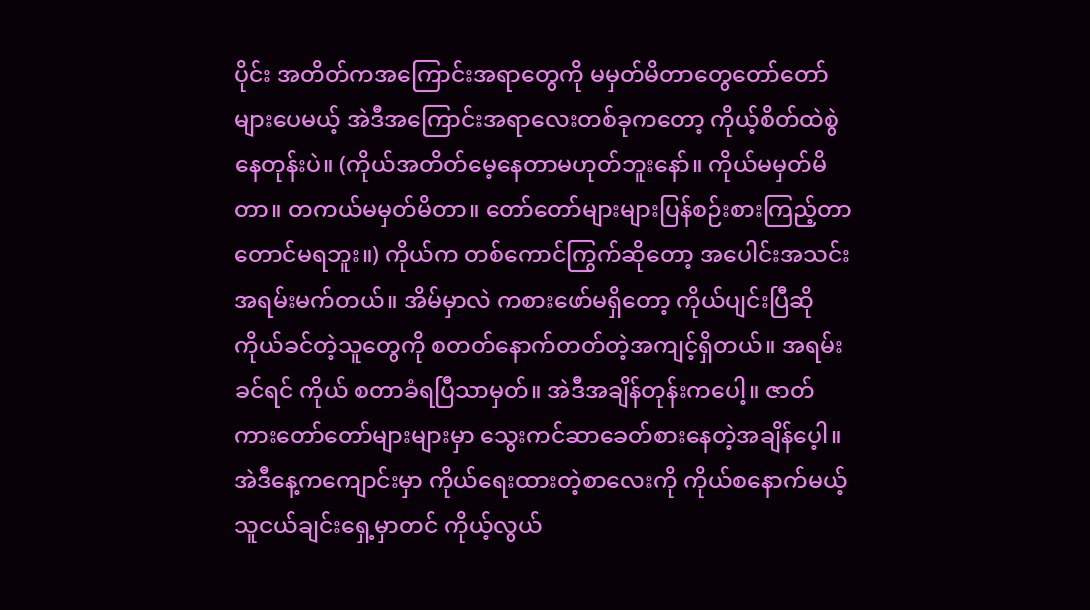ပိုင်း အတိတ်ကအကြောင်းအရာတွေကို မမှတ်မိတာတွေတော်တော်များပေမယ့် အဲဒီအကြောင်းအရာလေးတစ်ခုကတော့ ကိုယ့်စိတ်ထဲစွဲနေတုန်းပဲ။ (ကိုယ်အတိတ်မေ့နေတာမဟုတ်ဘူးနော်။ ကိုယ်မမှတ်မိတာ။ တကယ်မမှတ်မိတာ။ တော်တော်များများပြန်စဉ်းစားကြည့်တာတောင်မရဘူး။) ကိုယ်က တစ်ကောင်ကြွက်ဆိုတော့ အပေါင်းအသင်းအရမ်းမက်တယ်။ အိမ်မှာလဲ ကစားဖော်မရှိတော့ ကိုယ်ပျင်းပြီဆို ကိုယ်ခင်တဲ့သူတွေကို စတတ်နောက်တတ်တဲ့အကျင့်ရှိတယ်။ အရမ်းခင်ရင် ကိုယ် စတာခံရပြီသာမှတ်။ အဲဒီအချိန်တုန်းကပေါ့။ ဇာတ်ကားတော်တော်များများမှာ သွေးကင်ဆာခေတ်စားနေတဲ့အချိန်ပေ့ါ။ အဲဒီနေ့ကကျောင်းမှာ ကိုယ်ရေးထားတဲ့စာလေးကို ကိုယ်စနောက်မယ့် သူငယ်ချင်းရှေ့မှာတင် ကိုယ့်လွယ်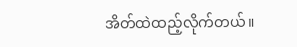အိတ်ထဲထည့်လိုက်တယ်။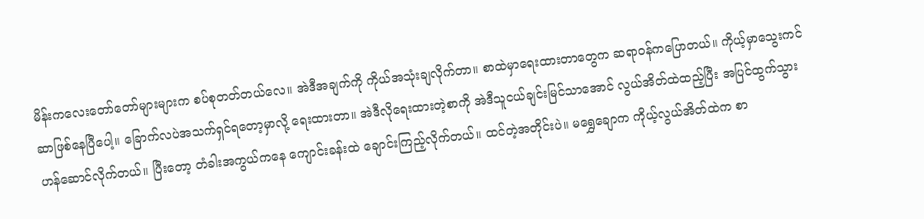မိန်းကလေးတော်တော်များများက စပ်စုတတ်တယ်လေ။ အဲဒီအချက်ကို ကိုယ်အသုံးချလိုက်တာ။ စာထဲမှာရေးထားတာတွေက ဆရာဝန်ကပြောတယ်။ ကိုယ့်မှာသွေးကင်ဆာဖြစ်နေပြီပေါ့။ ခြောက်လပဲအသက်ရှင်ရတော့မှာလို့ ရေးထားတာ။ အဲဒီလိုရေးထားတဲ့စာကို အဲဒီသူငယ်ချင်းမြင်သာအောင် လွယ်အိတ်ထဲထည့်ပြီး အပြင်ထွက်သွားဟန်ဆောင်လိုက်တယ်။ ပြီးတော့ တံခါးအကွယ်ကနေ ကျောင်းခန်းထဲ ချောင်းကြည့်လိုက်တယ်။ ထင်တဲ့အတိုင်းပဲ။ မရွှေချောက ကိုယ့်လွယ်အိတ်ထဲက စာ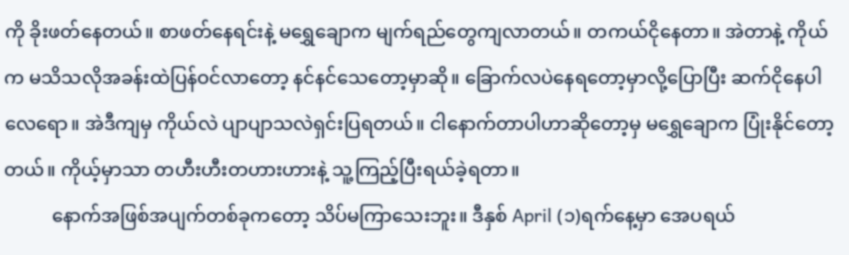ကို ခိုးဖတ်နေတယ်။ စာဖတ်နေရင်းနဲ့ မရွှေချောက မျက်ရည်တွေကျလာတယ်။ တကယ်ငိုနေတာ။ အဲတာနဲ့ ကိုယ်က မသိသလိုအခန်းထဲပြန်ဝင်လာတော့ နင်နင်သေတော့မှာဆို။ ခြောက်လပဲနေရတော့မှာလို့ပြောပြီး ဆက်ငိုနေပါလေရော။ အဲဒီကျမှ ကိုယ်လဲ ပျာပျာသလဲရှင်းပြရတယ်။ ငါနောက်တာပါဟာဆိုတော့မှ မရွှေချောက ပြုံးနိုင်တော့တယ်။ ကိုယ့်မှာသာ တဟီးဟီးတဟားဟားနဲ့ သူ့ကြည့်ပြီးရယ်ခဲ့ရတာ။
          နောက်အဖြစ်အပျက်တစ်ခုကတော့ သိပ်မကြာသေးဘူး။ ဒီနှစ် April (၁)ရက်နေ့မှာ အေပရယ်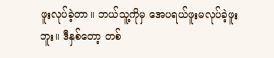ဖူးလုပ်ခဲ့တာ။ ဘယ်သူ့ကိုမှ အေပရယ်ဖူးမလုပ်ခဲ့ဖူးဘူး။ ဒီနှစ်တော့ တစ်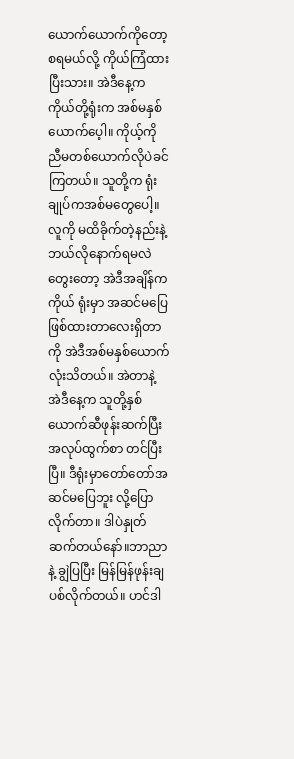ယောက်ယောက်ကိုတော့ စရမယ်လို့ ကိုယ်ကြံထားပြီးသား။ အဲဒီနေ့က ကိုယ်တို့ရုံးက အစ်မနှစ်ယောက်ပေ့ါ။ ကိုယ့်ကို ညီမတစ်ယောက်လိုပဲခင်ကြတယ်။ သူတို့က ရုံးချုပ်ကအစ်မတွေပေါ့။ လူကို မထိခိုက်တဲ့နည်းနဲ့ ဘယ်လိုနောက်ရမလဲတွေးတော့ အဲဒီအချိန်က ကိုယ် ရုံးမှာ အဆင်မပြေဖြစ်ထားတာလေးရှိတာကို အဲဒီအစ်မနှစ်ယောက်လုံးသိတယ်။ အဲတာနဲ့ အဲဒီနေ့က သူတို့နှစ်ယောက်ဆီဖုန်းဆက်ပြီး အလုပ်ထွက်စာ တင်ပြီးပြီ။ ဒီရုံးမှာတော်တော်အဆင်မပြေဘူး လို့ပြောလိုက်တာ။ ဒါပဲနှုတ်ဆက်တယ်နော်။ဘာညာနဲ့ ချွဲပြပြီး မြန်မြန်ဖုန်းချပစ်လိုက်တယ်။ ဟင်ဒါ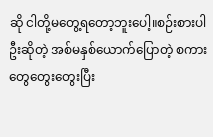ဆို ငါတို့မတွေ့ရတော့ဘူးပေါ့။စဉ်းစားပါဦးဆိုတဲ့ အစ်မနှစ်ယောက်ပြောတဲ့ စကားတွေတွေးတွေးပြီး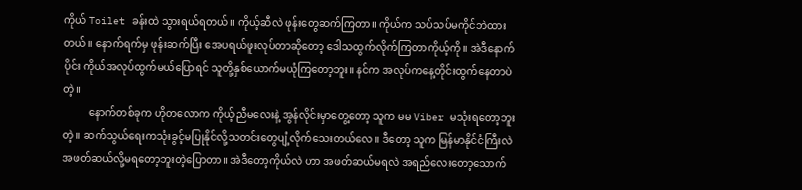ကိုယ် Toilet ခန်းထဲ သွားရယ်ရတယ်။ ကိုယ့်ဆီလဲ ဖုန်းတွေဆက်ကြတာ။ ကိုယ်က သပ်သပ်မကိုင်ဘဲထားတယ်။ နောက်ရက်မှ ဖုန်းဆက်ပြီး အေပရယ်ဖူးလုပ်တာဆိုတော့ ဒေါသထွက်လိုက်ကြတာကိုယ့်ကို။ အဲဒီနောက်ပိုင်း ကိုယ်အလုပ်ထွက်မယ်ပြောရင် သူတို့နှစ်ယောက်မယုံကြတော့ဘူး။ နင်က အလုပ်ကနေ့တိုင်းထွက်နေတာပဲတဲ့။
          နောက်တစ်ခုက ဟိုတလောက ကိုယ့်ညီမလေးနဲ့ အွန်လိုင်းမှာတွေ့တော့ သူက မမ Viber မသုံးရတော့ဘူးတဲ့။ ဆက်သွယ်ရေးကသုံးခွင့်မပြုနိုင်လို့သတင်းတွေပျံ့လိုက်သေးတယ်လေ။ ဒီတော့ သူက မြန်မာနိုင်ငံကြီးလဲ အဖတ်ဆယ်လို့မရတော့ဘူးတဲ့ပြောတာ။ အဲဒီတော့ကိုယ်လဲ ဟာ အဖတ်ဆယ်မရလဲ အရည်လေးတော့သောက်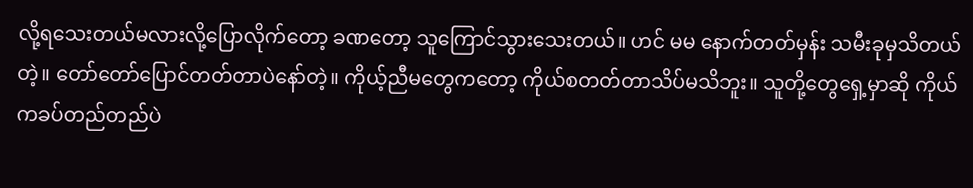လို့ရသေးတယ်မလားလို့ပြောလိုက်တော့ ခဏတော့ သူကြောင်သွားသေးတယ်။ ဟင် မမ နောက်တတ်မှန်း သမီးခုမှသိတယ်တဲ့။ တော်တော်ပြောင်တတ်တာပဲနော်တဲ့။ ကိုယ့်ညီမတွေကတော့ ကိုယ်စတတ်တာသိပ်မသိဘူး။ သူတို့တွေရှေ့မှာဆို ကိုယ်ကခပ်တည်တည်ပဲ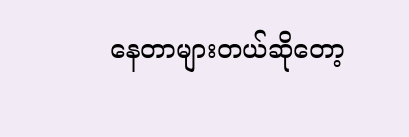နေတာများတယ်ဆိုတော့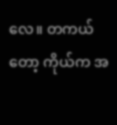လေ။ တကယ်တော့ ကိုယ်က အ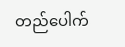တည်ပေါက်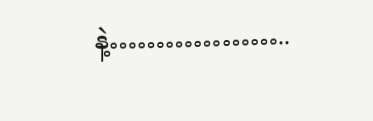နဲ့………………..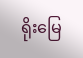ရိုးမြေ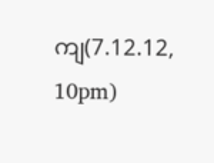ကျ(7.12.12, 10pm)